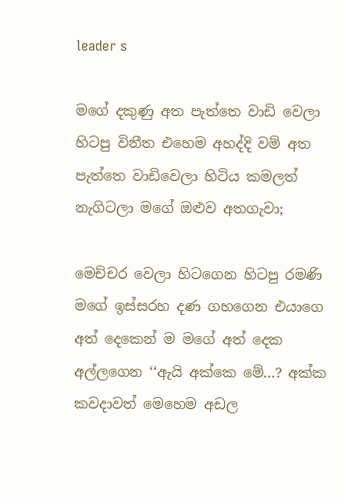leader s

මගේ දකුණු අත පැත්තෙ වාඩි වෙලා හිටපු විනීත එහෙම අහද්දි වම් අත පැත්තෙ වාඩිවෙලා හිටිය කමලත් නැගිටලා මගේ ඔළුව අතගැවා;

මෙච්චර වෙලා හිටගෙන හිටපු රමණි මගේ ඉස්සරහ දණ ගහගෙන එයාගෙ අත් දෙකෙන් ම මගේ අත් දෙක අල්ලගෙන ‘‘ඇයි අක්කෙ මේ...? අක්ක කවදාවත් මෙහෙම අඩල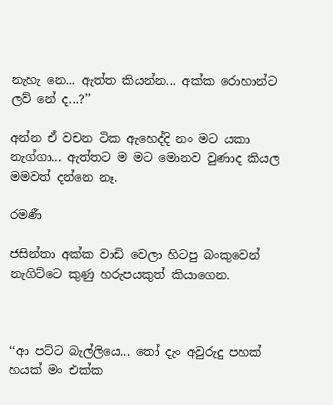නැහැ නෙ... ඇත්ත කියන්න... අක්ක රොහාන්ට ලව් නේ ද...?’’

අන්න ඒ වචන ටික ඇහෙද්දි නං මට යකා නැග්ගා... ඇත්තට ම මට මොනව වුණාද කියල මමවත් දන්නෙ නෑ.

රමණී

ජසින්තා අක්ක වාඩි වෙලා හිටපු බංකුවෙන් නැගිට්ටෙ කුණු හරුපයකුත් කියාගෙන.



‘‘ආ පට්ට බැල්ලියෙ... තෝ දැං අවුරුදු පහක් හයක් මං එක්ක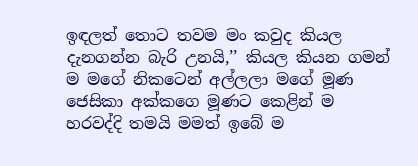ඉඳලත් තොට තවම මං කවුද කියල දැනගන්න බැරි උනයි,’’ කියල කියන ගමන් ම මගේ නිකටෙන් අල්ලලා මගේ මූණ ජෙසිකා අක්කගෙ මූණට කෙළින් ම හරවද්දි තමයි මමත් ඉබේ ම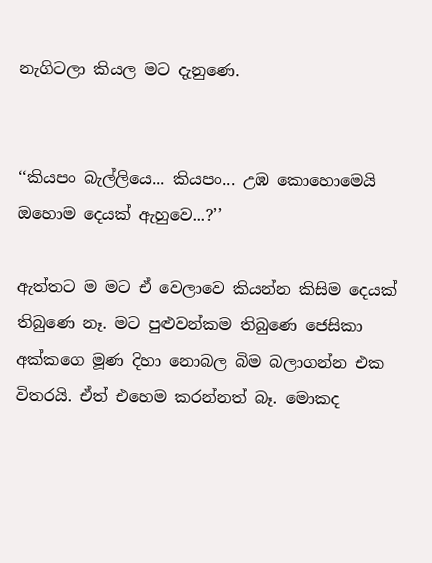නැගිටලා කියල මට දැනුණෙ.


‘‘කියපං බැල්ලියෙ... කියපං... උඹ කොහොමෙයි ඔහොම දෙයක් ඇහුවෙ...?’’

ඇත්තට ම මට ඒ වෙලාවෙ කියන්න කිසිම දෙයක් තිබුණෙ නෑ. මට පුළුවන්කම තිබුණෙ ජෙසිකා අක්කගෙ මූණ දිහා නොබල බිම බලාගන්න එක විතරයි. ඒත් එහෙම කරන්නත් බෑ. මොකද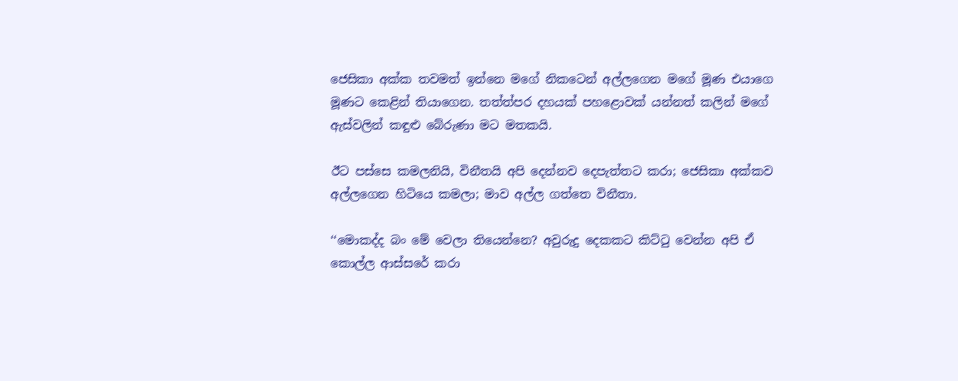ජෙසිකා අක්ක තවමත් ඉන්නෙ මගේ නිකටෙන් අල්ලගෙන මගේ මූණ එයාගෙ මූණට කෙළින් තියාගෙන. තත්ත්පර දහයක් පහළොවක් යන්නත් කලින් මගේ ඇස්වලින් කඳුළු බේරුණා මට මතකයි.

ඊට පස්සෙ කමලනියි, විනීතයි අපි දෙන්නව දෙපැත්තට කරා; ජෙසිකා අක්කව අල්ලගෙන හිටියෙ කමලා; මාව අල්ල ගත්තෙ විනීතා.

‘‘මොකද්ද බං මේ වෙලා තියෙන්නෙ? අවුරුදු දෙකකට කිට්ටු වෙන්න අපි ඒ කොල්ල ආස්සරේ කරා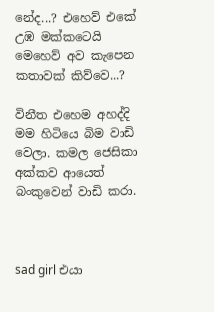නේද...? එහෙව් එකේ උඹ මක්කටෙයි මෙහෙව් අව කැපෙන කතාවක් කිව්වෙ...?

විනීත එහෙම අහද්දි මම හිටියෙ බිම වාඩි වෙලා. කමල ජෙසිකා අක්කව ආයෙත් බංකුවෙන් වාඩි කරා.



sad girl එයා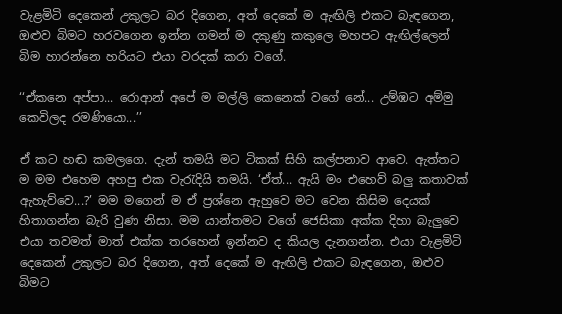වැළමිටි දෙකෙන් උකුලට බර දිගෙන, අත් දෙකේ ම ඇඟිලි එකට බැඳගෙන, ඔළුව බිමට හරවගෙන ඉන්න ගමන් ම දකුණු කකුලෙ මහපට ඇඟිල්ලෙන් බිම හාරන්නෙ හරියට එයා වරදක් කරා වගේ.

‘‘ඒකනෙ අප්පා... රොආන් අපේ ම මල්ලි කෙනෙක් වගේ නේ... උම්ඹට අම්මු කෙවිලද රමණියො...’’

ඒ කට හඬ කමලගෙ. දැන් තමයි මට ටිකක් සිහි කල්පනාව ආවෙ. ඇත්තට ම මම එහෙම අහපු එක වැරැදියි තමයි. ‘ඒත්... ඇයි මං එහෙව් බලු කතාවක් ඇහැව්වෙ...?’ මම මගෙන් ම ඒ ප්‍රශ්නෙ ඇහුවෙ මට වෙන කිසිම දෙයක් හිතාගන්න බැරි වුණ නිසා. මම යාන්තමට වගේ ජෙසිකා අක්ක දිහා බැලුවෙ එයා තවමත් මාත් එක්ක තරහෙන් ඉන්නව ද කියල දැනගන්න. එයා වැළමිටි දෙකෙන් උකුලට බර දිගෙන, අත් දෙකේ ම ඇඟිලි එකට බැඳගෙන, ඔළුව බිමට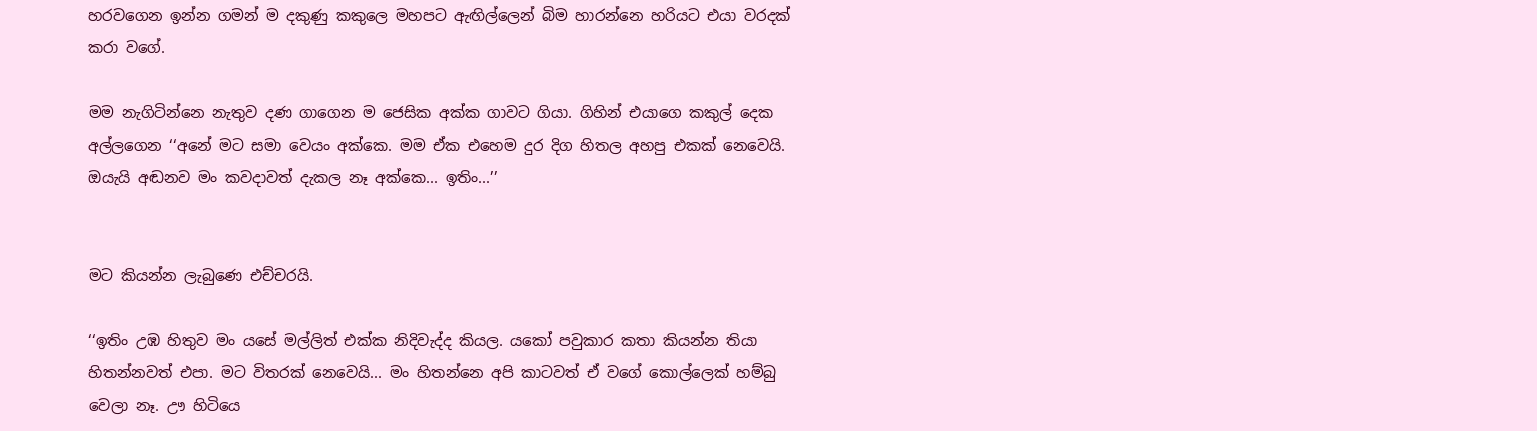හරවගෙන ඉන්න ගමන් ම දකුණු කකුලෙ මහපට ඇඟිල්ලෙන් බිම හාරන්නෙ හරියට එයා වරදක් කරා වගේ.

මම නැගිටින්නෙ නැතුව දණ ගාගෙන ම ජෙසික අක්ක ගාවට ගියා. ගිහින් එයාගෙ කකුල් දෙක අල්ලගෙන ‘‘අනේ මට සමා වෙයං අක්කෙ. මම ඒක එහෙම දුර දිග හිතල අහපු එකක් නෙවෙයි. ඔයැයි අඬනව මං කවදාවත් දැකල නෑ අක්කෙ... ඉතිං...’’


මට කියන්න ලැබුණෙ එච්චරයි.

‘‘ඉතිං උඹ හිතුව මං යසේ මල්ලිත් එක්ක නිදිවැද්ද කියල. යකෝ පවුකාර කතා කියන්න තියා හිතන්නවත් එපා. මට විතරක් නෙවෙයි... මං හිතන්නෙ අපි කාටවත් ඒ වගේ කොල්ලෙක් හම්බු වෙලා නෑ. ඌ හිටියෙ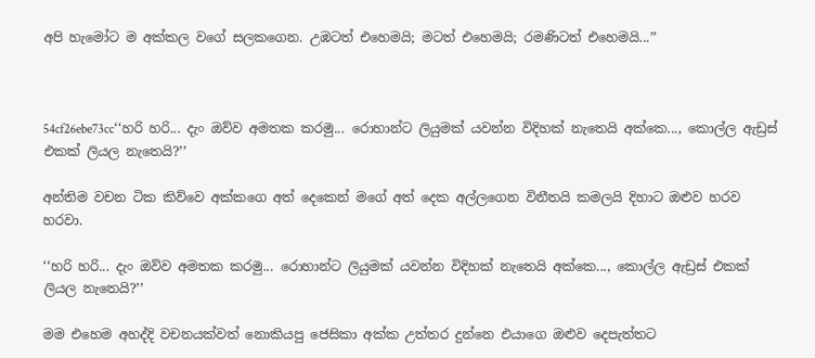අපි හැමෝට ම අක්කල වගේ සලකගෙන. උඹටත් එහෙමයි; මටත් එහෙමයි; රමණිටත් එහෙමයි...’’



54cf26ebe73cc‘‘හරි හරි... දැං ඔව්ව අමතක කරමු... රොහාන්ට ලියුමක් යවන්න විදිහක් නැතෙයි අක්කෙ..., කොල්ල ඇඩ්‍රස් එකක් ලියල නැතෙයි?’’

අන්තිම වචන ටික කිව්වෙ අක්කගෙ අත් දෙකෙන් මගේ අත් දෙක අල්ලගෙන විනීතයි කමලයි දිහාට ඔළුව හරව හරවා.

‘‘හරි හරි... දැං ඔව්ව අමතක කරමු... රොහාන්ට ලියුමක් යවන්න විදිහක් නැතෙයි අක්කෙ..., කොල්ල ඇඩ්‍රස් එකක් ලියල නැතෙයි?’’

මම එහෙම අහද්දි වචනයක්වත් නොකියපු ජෙසිකා අක්ක උත්තර දුන්නෙ එයාගෙ ඔළුව දෙපැත්තට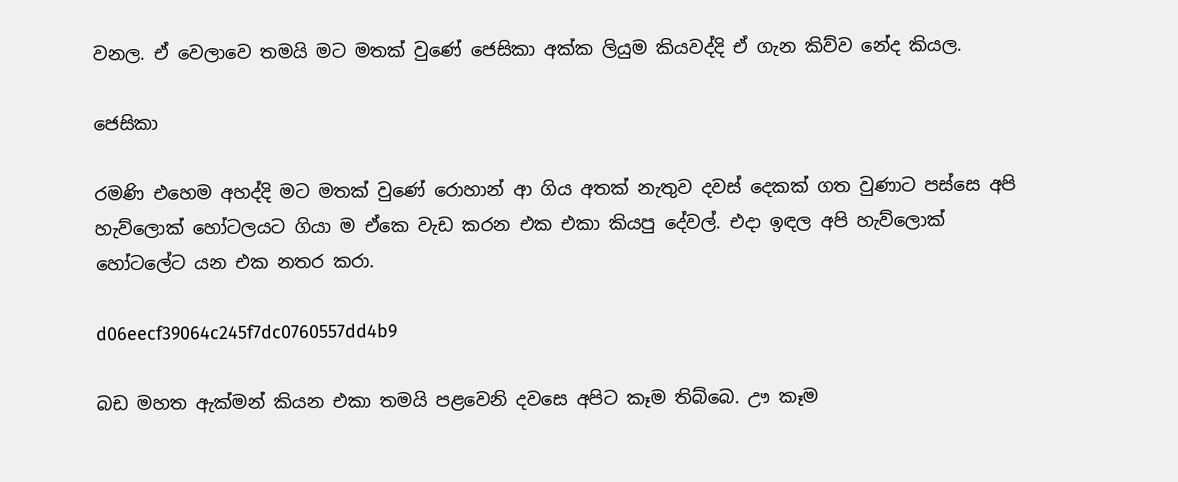වනල. ඒ වෙලාවෙ තමයි මට මතක් වුණේ ජෙසිකා අක්ක ලියුම කියවද්දි ඒ ගැන කිව්ව නේද කියල.

ජෙසිකා

රමණි එහෙම අහද්දි මට මතක් වුණේ රොහාන් ආ ගිය අතක් නැතුව දවස් දෙකක් ගත වුණාට පස්සෙ අපි හැව්ලොක් හෝටලයට ගියා ම ඒකෙ වැඩ කරන එක එකා කියපු දේවල්. එදා ඉඳල අපි හැව්ලොක් හෝටලේට යන එක නතර කරා.

d06eecf39064c245f7dc0760557dd4b9

බඩ මහත ඇක්මන් කියන එකා තමයි පළවෙනි දවසෙ අපිට කෑම තිබ්බෙ. ඌ කෑම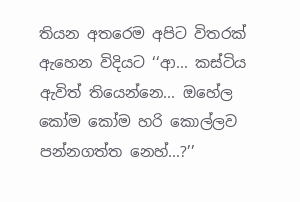තියන අතරෙම අපිට විතරක් ඇහෙන විදියට ‘‘ආ... කස්ටිය ඇවිත් තියෙන්නෙ... ඔහේල කෝම කෝම හරි කොල්ලව පන්නගත්ත නෙහ්...?’’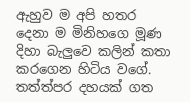ඇහුව ම අපි හතර දෙනා ම මිනිහගෙ මූණ දිහා බැලුවෙ කලින් කතා කරගෙන හිටිය වගේ. තත්ත්පර දහයක් ගත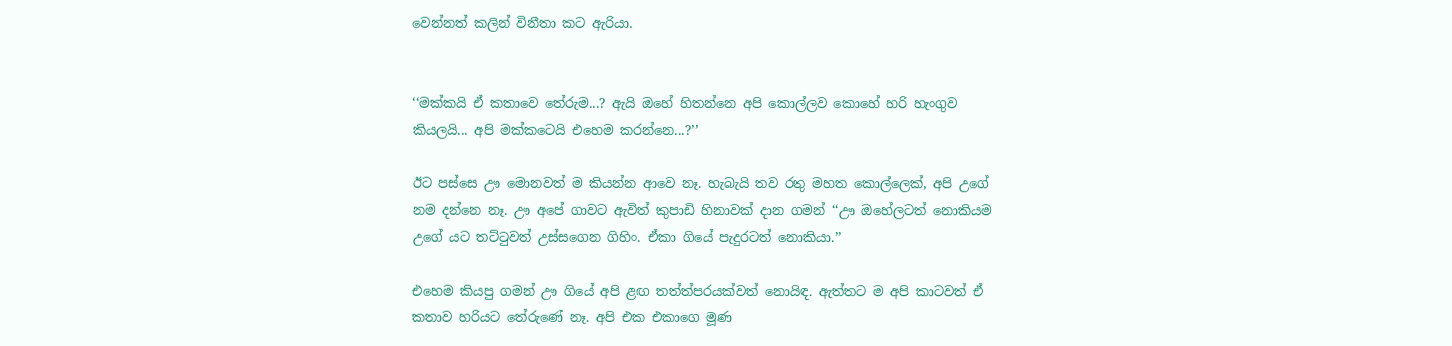වෙන්නත් කලින් විනීතා කට ඇරියා.


‘‘මක්කයි ඒ කතාවෙ තේරුම...? ඇයි ඔහේ හිතන්නෙ අපි කොල්ලව කොහේ හරි හැංගුව කියලයි... අපි මක්කටෙයි එහෙම කරන්නෙ...?’’

ඊට පස්සෙ ඌ මොනවත් ම කියන්න ආවෙ නෑ. හැබැයි තව රතු මහත කොල්ලෙක්, අපි උගේ නම දන්නෙ නෑ. ඌ අපේ ගාවට ඇවිත් කුපාඩි හිනාවක් දාන ගමන් ‘‘ඌ ඔහේලටත් නොකියම උගේ යට තට්ටුවත් උස්සගෙන ගිහිං. ඒකා ගියේ පැදුරටත් නොකියා.’’

එහෙම කියපු ගමන් ඌ ගියේ අපි ළඟ තත්ත්පරයක්වත් නොයිඳ. ඇත්තට ම අපි කාටවත් ඒ කතාව හරියට තේරුණේ නෑ. අපි එක එකාගෙ මූණ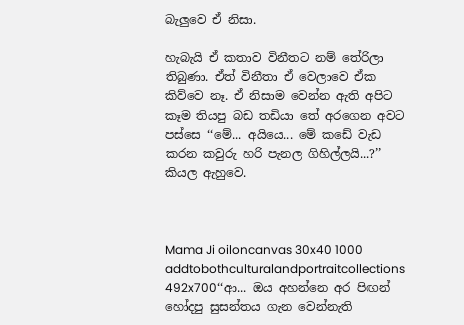බැලුවෙ ඒ නිසා.

හැබැයි ඒ කතාව විනීතට නම් තේරිලා තිබුණා. ඒත් විනීතා ඒ වෙලාවෙ ඒක කිව්වෙ නෑ. ඒ නිසාම වෙන්න ඇති අපිට කෑම තියපු බඩ තඩියා තේ අරගෙන අවට පස්සෙ ‘‘මේ... අයියෙ... මේ කඩේ වැඩ කරන කවුරු හරි පැනල ගිහිල්ලයි...?’’ කියල ඇහුවෙ.



Mama Ji oiloncanvas 30x40 1000 addtobothculturalandportraitcollections 492x700‘‘ආ... ඔය අහන්නෙ අර පිඟන් හෝදපු සුසන්තය ගැන වෙන්නැති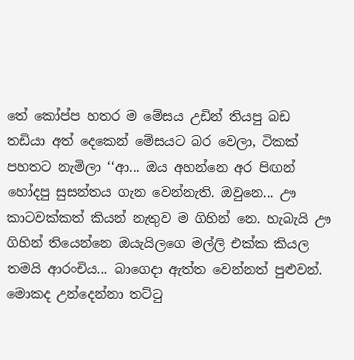තේ කෝප්ප හතර ම මේසය උඩින් තියපු බඩ තඩියා අත් දෙකෙන් මේසයට බර වෙලා, ටිකක් පහතට නැමිලා ‘‘ආ... ඔය අහන්නෙ අර පිඟන් හෝදපු සුසන්තය ගැන වෙන්නැති. ඔවුනෙ... ඌ කාටවක්කත් කියන් නැතුව ම ගිහින් නෙ. හැබැයි ඌ ගිහින් තියෙන්නෙ ඔයැයිලගෙ මල්ලි එක්ක කියල තමයි ආරංචිය... බාගෙදා ඇත්ත වෙන්නත් පුළුවන්. මොකද උන්දෙන්නා තට්ටු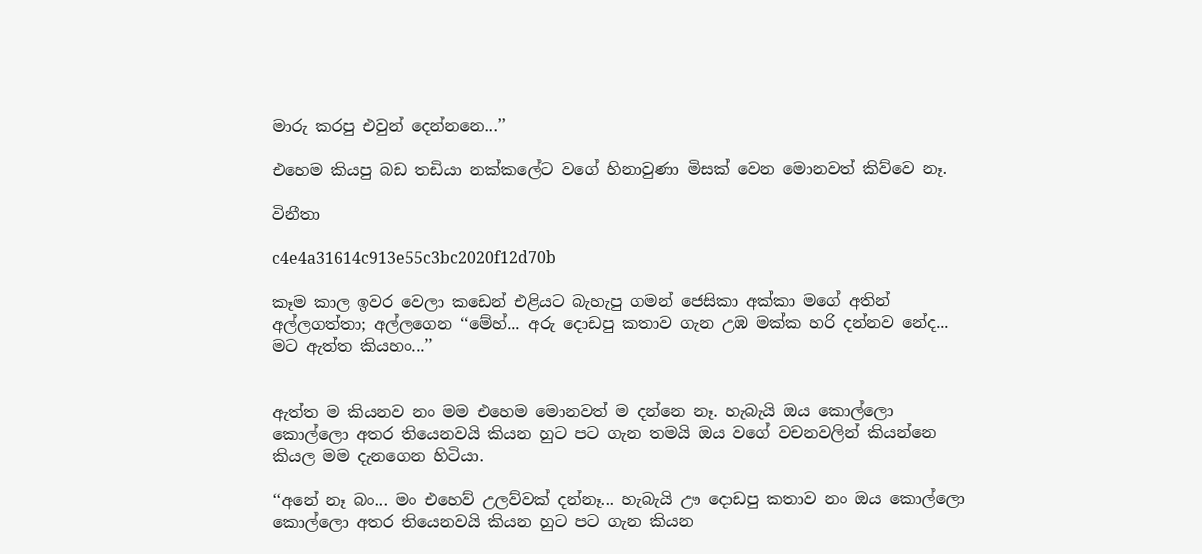මාරු කරපු එවුන් දෙන්නනෙ...’’

එහෙම කියපු බඩ තඩියා නක්කලේට වගේ හිනාවුණා මිසක් වෙන මොනවත් කිව්වෙ නෑ.

විනීතා

c4e4a31614c913e55c3bc2020f12d70b

කෑම කාල ඉවර වෙලා කඩෙන් එළියට බැහැපු ගමන් ජෙසිකා අක්කා මගේ අතින් අල්ලගත්තා; අල්ලගෙන ‘‘මේහ්... අරු දොඩපු කතාව ගැන උඹ මක්ක හරි දන්නව නේද... මට ඇත්ත කියහං...’’


ඇත්ත ම කියනව නං මම එහෙම මොනවත් ම දන්නෙ නෑ. හැබැයි ඔය කොල්ලො කොල්ලො අතර තියෙනවයි කියන හුට පට ගැන තමයි ඔය වගේ වචනවලින් කියන්නෙ කියල මම දැනගෙන හිටියා.

‘‘අනේ නෑ බං... මං එහෙව් උලව්වක් දන්නෑ... හැබැයි ඌ දොඩපු කතාව නං ඔය කොල්ලො කොල්ලො අතර තියෙනවයි කියන හුට පට ගැන කියන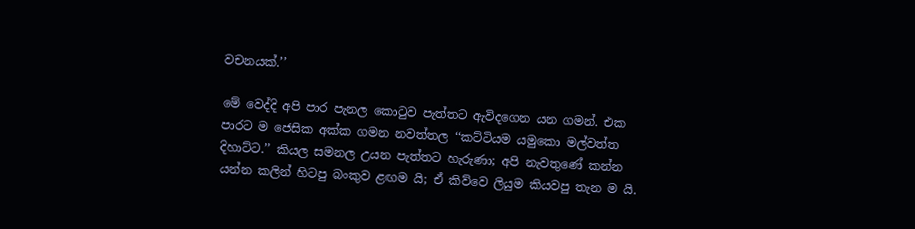වචනයක්.’’

මේ වෙද්දි අපි පාර පැනල කොටුව පැත්තට ඇවිදගෙන යන ගමන්. එක පාරට ම ජෙසික අක්ක ගමන නවත්තල ‘‘කට්ටියම යමුකො මල්වත්ත දිහාට්ට.’’ කියල සමනල උයන පැත්තට හැරුණා; අපි නැවතුණේ කන්න යන්න කලින් හිටපු බංකුව ළඟම යි; ඒ කිව්වෙ ලියුම කියවපු තැන ම යි.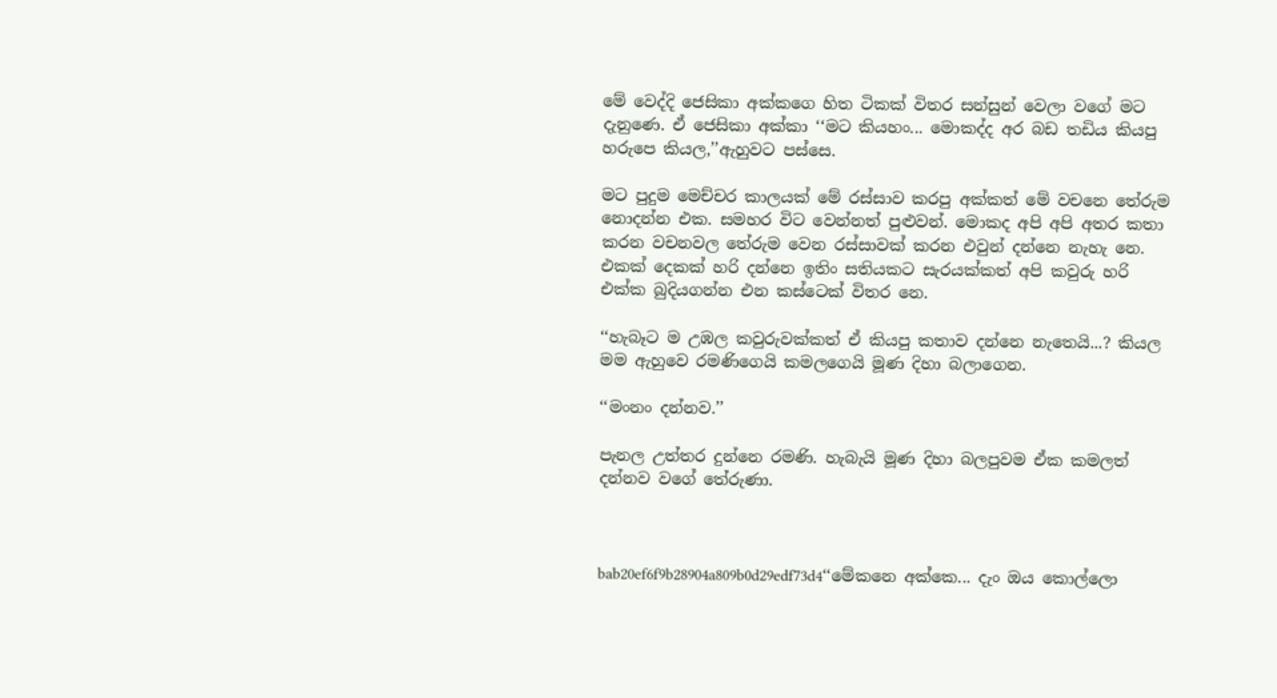මේ වෙද්දි ජෙසිකා අක්කගෙ හිත ටිකක් විතර සන්සුන් වෙලා වගේ මට දැනුණෙ. ඒ ජෙසිකා අක්කා ‘‘මට කියහං... මොකද්ද අර බඩ තඩිය කියපු හරුපෙ කියල,’’ඇහුවට පස්සෙ.

මට පුදුම මෙච්චර කාලයක් මේ රස්සාව කරපු අක්කත් මේ වචනෙ තේරුම නොදන්න එක. සමහර විට වෙන්නත් පුළුවන්. මොකද අපි අපි අතර කතා කරන වචනවල තේරුම වෙන රස්සාවක් කරන එවුන් දන්නෙ නැහැ නෙ. එකක් දෙකක් හරි දන්නෙ ඉතිං සතියකට සැරයක්කත් අපි කවුරු හරි එක්ක බුදියගන්න එන කස්ටෙක් විතර නෙ.

‘‘හැබෑට ම උඹල කවුරුවක්කත් ඒ කියපු කතාව දන්නෙ නැතෙයි...? කියල මම ඇහුවෙ රමණිගෙයි කමලගෙයි මූණ දිහා බලාගෙන.

‘‘මංනං දන්නව.’’

පැනල උත්තර දුන්නෙ රමණි. හැබැයි මූණ දිහා බලපුවම ඒක කමලත් දන්නව වගේ තේරුණා.



bab20ef6f9b28904a809b0d29edf73d4‘‘මේකනෙ අක්කෙ... දැං ඔය කොල්ලො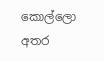කොල්ලො අතර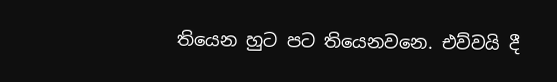තියෙන හුට පට තියෙනවනෙ. එව්වයි දී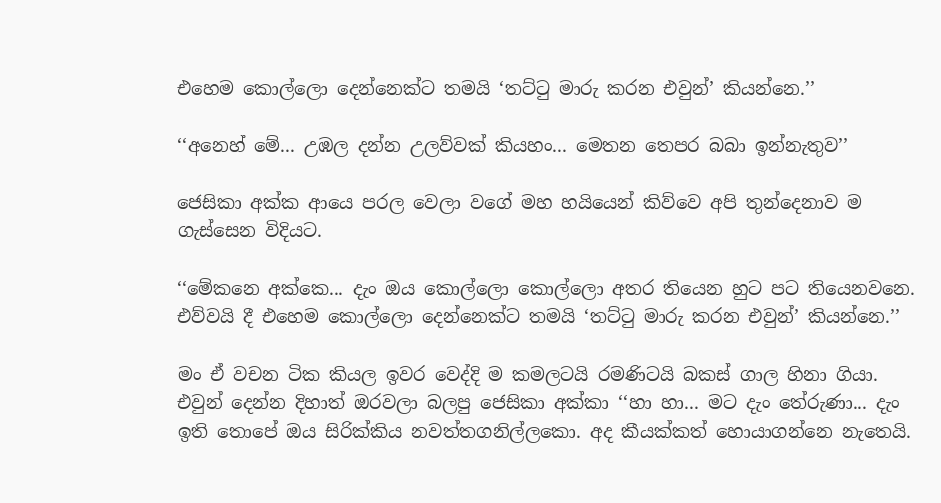එහෙම කොල්ලො දෙන්නෙක්ට තමයි ‘තට්ටු මාරු කරන එවුන්’ කියන්නෙ.’’

‘‘අනෙහ් මේ... උඹල දන්න උලව්වක් කියහං... මෙතන තෙපර බබා ඉන්නැතුව’’

ජෙසිකා අක්ක ආයෙ පරල වෙලා වගේ මහ හයියෙන් කිව්වෙ අපි තුන්දෙනාව ම ගැස්සෙන විදියට.

‘‘මේකනෙ අක්කෙ... දැං ඔය කොල්ලො කොල්ලො අතර තියෙන හුට පට තියෙනවනෙ. එව්වයි දී එහෙම කොල්ලො දෙන්නෙක්ට තමයි ‘තට්ටු මාරු කරන එවුන්’ කියන්නෙ.’’

මං ඒ වචන ටික කියල ඉවර වෙද්දි ම කමලටයි රමණිටයි බකස් ගාල හිනා ගියා. එවුන් දෙන්න දිහාත් ඔරවලා බලපු ජෙසිකා අක්කා ‘‘හා හා... මට දැං තේරුණා... දැං ඉති තොපේ ඔය සිරික්කිය නවත්තගනිල්ලකො. අද කීයක්කත් හොයාගන්නෙ නැතෙයි.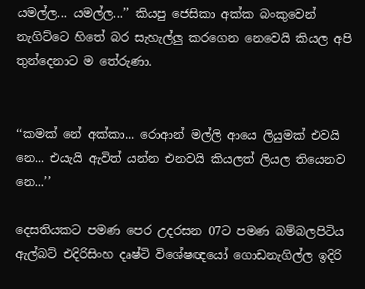යමල්ල... යමල්ල...’’ කියපු ජෙසිකා අක්ක බංකුවෙන් නැගිට්ටෙ හිතේ බර සැහැල්ලු කරගෙන නෙවෙයි කියල අපි තුන්දෙනාට ම තේරුණා.


‘‘කමක් නේ අක්කා... රොආන් මල්ලි ආයෙ ලියුමක් එවයි නෙ... එයැයි ඇවිත් යන්න එනවයි කියලත් ලියල තියෙනව නෙ...’’

දෙසතියකට පමණ පෙර උදරසන 07ට පමණ බම්බලපිටිය ඇල්බට් එදිරිසිංහ දෘෂ්ටි විශේෂඥයෝ ගොඩනැගිල්ල ඉදිරි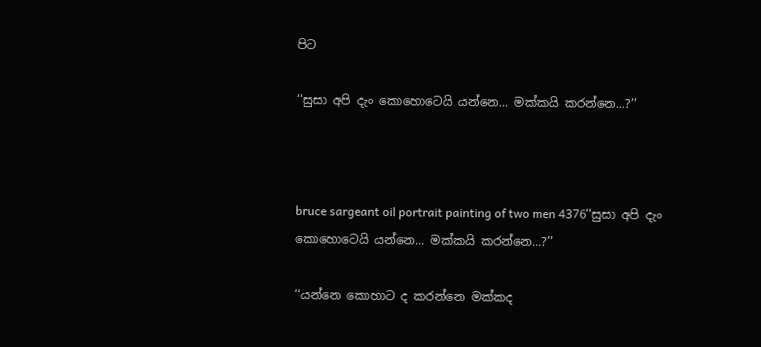පිට

‘‘සුසා අපි දැං කොහොටෙයි යන්නෙ... මක්කයි කරන්නෙ...?’’



bruce sargeant oil portrait painting of two men 4376‘‘සුසා අපි දැං කොහොටෙයි යන්නෙ... මක්කයි කරන්නෙ...?’’

‘‘යන්නෙ කොහාට ද කරන්නෙ මක්කද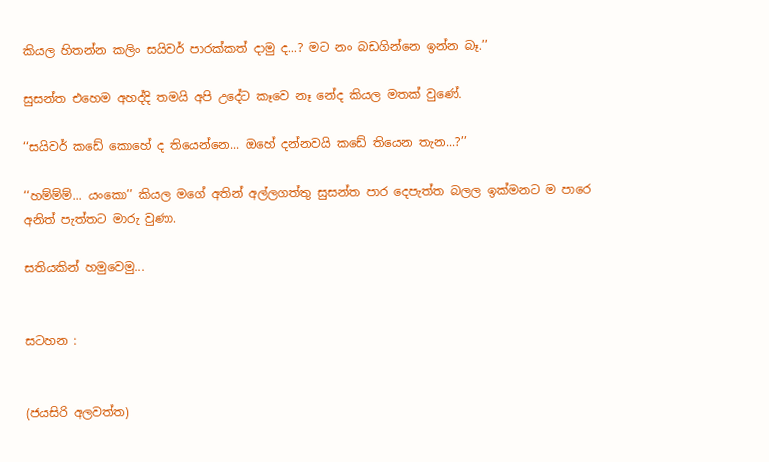කියල හිතන්න කලිං සයිවර් පාරක්කත් දාමු ද...? මට නං බඩගින්නෙ ඉන්න බෑ.’’

සුසන්ත එහෙම අහද්දි තමයි අපි උදේට කෑවෙ නෑ නේද කියල මතක් වුණේ.

‘‘සයිවර් කඩේ කොහේ ද තියෙන්නෙ... ඔහේ දන්නවයි කඩේ තියෙන තැන...?’’

‘‘හම්ම්ම්... යංකො’’ කියල මගේ අතින් අල්ලගත්තු සුසන්ත පාර දෙපැත්ත බලල ඉක්මනට ම පාරෙ අනිත් පැත්තට මාරු වුණා.

සතියකින් හමුවෙමු...


සටහන :


(ජයසිරි අලවත්ත)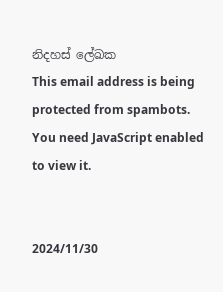නිදහස් ලේඛක
This email address is being protected from spambots. You need JavaScript enabled to view it.


2024/11/30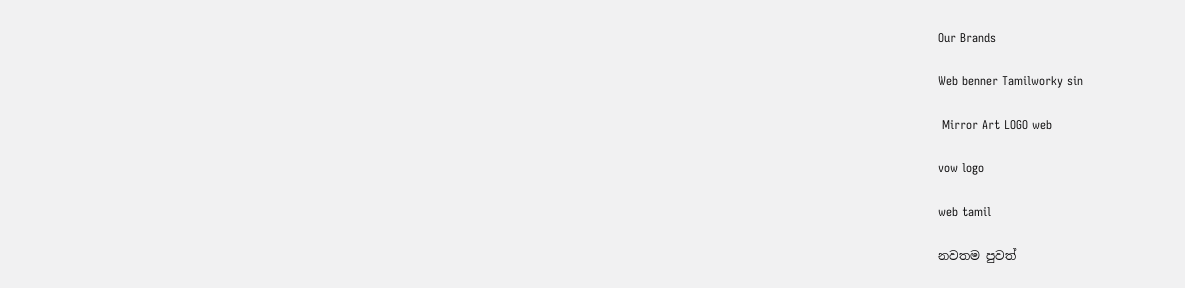Our Brands

Web benner Tamilworky sin

 Mirror Art LOGO web

vow logo

web tamil

නවතම පුවත්